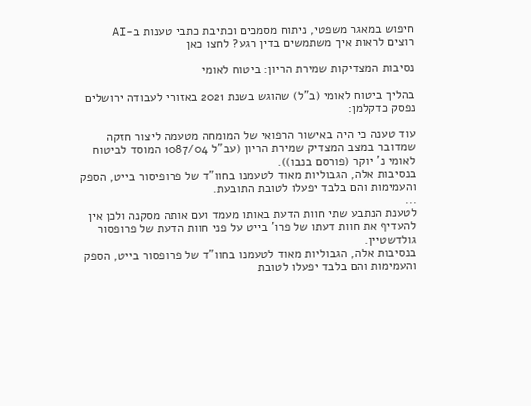חיפוש במאגר משפטי, ניתוח מסמכים וכתיבת כתבי טענות ב-AI
רוצים לראות איך משתמשים בדין רגע? לחצו כאן

נסיבות המצדיקות שמירת הריון: ביטוח לאומי

בהליך ביטוח לאומי (ב"ל) שהוגש בשנת 2021 באזורי לעבודה ירושלים נפסק כדקלמן:

עוד טענה כי היה באישור הרפואי של המומחה מטעמה ליצור חזקה שמדובר במצב המצדיק שמירת הריון (עב"ל 1087/04 המוסד לביטוח לאומי נ' יוקר (פורסם בנבו)).
בנסיבות אלה, הגבוליות מאוד לטעמנו בחוו"ד של פרופיסור בייט, הספק והעמימות והם בלבד יפעלו לטובת התובעת.
...
לטענת הנתבע שתי חוות הדעת באותו מעמד ועם אותה מסקנה ולכן אין להעדיף את חוות דעתו של פרו' בייט על פני חוות הדעת של פרופסור גולדשטיין.
בנסיבות אלה, הגבוליות מאוד לטעמנו בחוו"ד של פרופסור בייט, הספק והעמימות והם בלבד יפעלו לטובת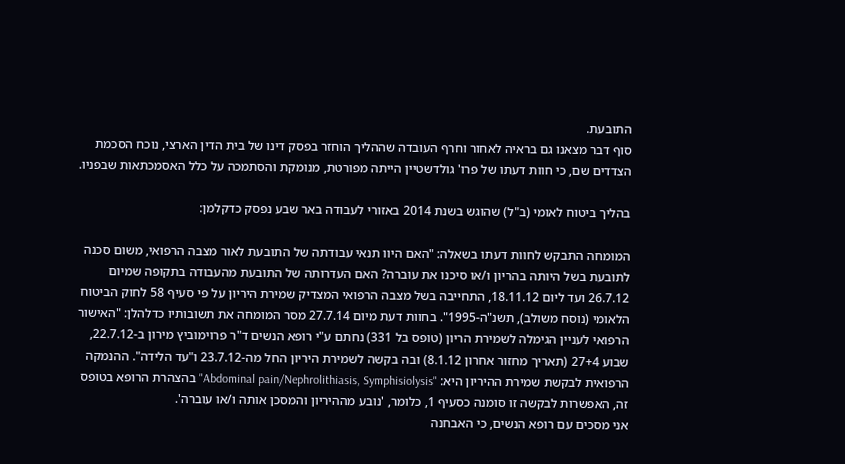התובעת.
סוף דבר מצאנו גם בראיה לאחור וחרף העובדה שההליך הוחזר בפסק דינו של בית הדין הארצי, נוכח הסכמת הצדדים שם, כי חוות דעתו של פרו' גולדשטיין הייתה מפורטת, מנומקת והסתמכה על כלל האסמכתאות שבפניו.

בהליך ביטוח לאומי (ב"ל) שהוגש בשנת 2014 באזורי לעבודה באר שבע נפסק כדקלמן:

המומחה התבקש לחוות דעתו בשאלה: "האם היוו תנאי עבודתה של התובעת לאור מצבה הרפואי, משום סכנה לתובעת בשל היותה בהריון ו/או סיכנו את עוברה? האם העדרותה של התובעת מהעבודה בתקופה שמיום 26.7.12 ועד ליום 18.11.12, התחייבה בשל מצבה הרפואי המצדיק שמירת היריון על פי סעיף 58 לחוק הביטוח הלאומי (נוסח משולב), תשנ"ה-1995". בחוות דעת מיום 27.7.14 מסר המומחה את תשובותיו כדלהלן: "האישור הרפואי לעניין הגימלה לשמירת הריון (טופס בל 331) נחתם ע"י רופא הנשים ד"ר פרוימוביץ מירון ב-22.7.12, שבוע 27+4 (תאריך מחזור אחרון 8.1.12) ובה בקשה לשמירת היריון החל מה-23.7.12 ו"עד הלידה". ההנמקה הרפואית לבקשת שמירת ההיריון היא: "Abdominal pain/Nephrolithiasis, Symphisiolysis" בהצהרת הרופא בטופס זה, האפשרות לבקשה זו סומנה כסעיף 1, כלומר, 'נובע מההיריון והמסכן אותה ו/או עוברה'.
אני מסכים עם רופא הנשים, כי האבחנה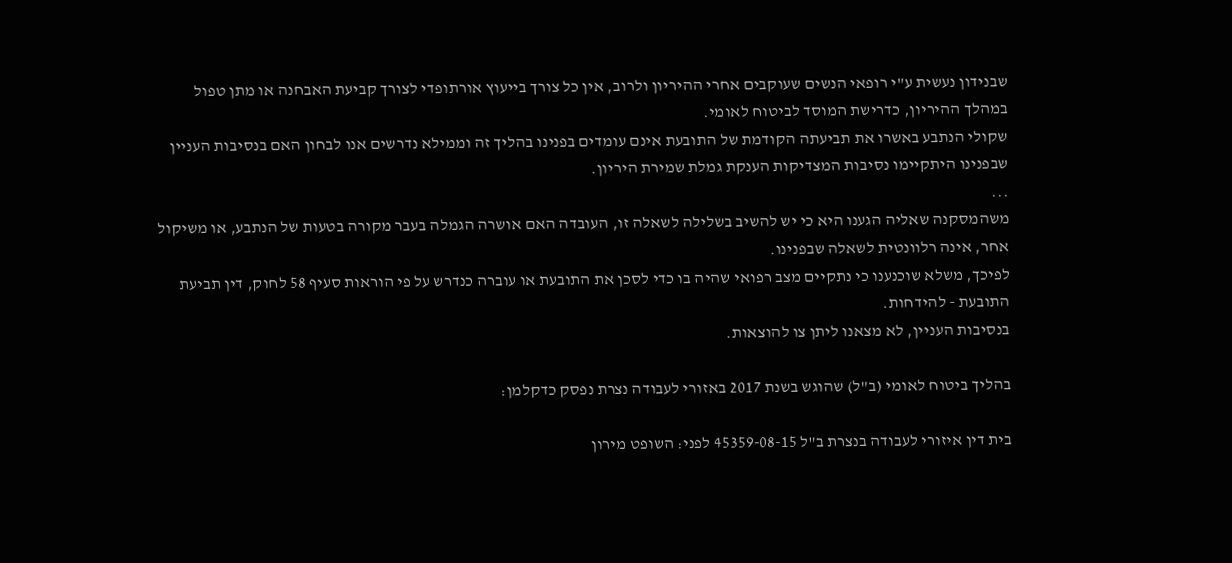שבנידון נעשית ע"י רופאי הנשים שעוקבים אחרי ההיריון ולרוב, אין כל צורך בייעוץ אורתופדי לצורך קביעת האבחנה או מתן טפול במהלך ההיריון, כדרישת המוסד לביטוח לאומי.
שקולי הנתבע באשרו את תביעתה הקודמת של התובעת אינם עומדים בפנינו בהליך זה וממילא נדרשים אנו לבחון האם בנסיבות העניין שבפנינו היתקיימו נסיבות המצדיקות הענקת גמלת שמירת היריון.
...
משהמסקנה שאליה הגענו היא כי יש להשיב בשלילה לשאלה זו, העובדה האם אושרה הגמלה בעבר מקורה בטעות של הנתבע, או משיקול אחר, אינה רלוונטית לשאלה שבפנינו.
לפיכך, משלא שוכנענו כי נתקיים מצב רפואי שהיה בו כדי לסכן את התובעת או עוברה כנדרש על פי הוראות סעיף 58 לחוק, דין תביעת התובעת - להידחות.
בנסיבות העניין, לא מצאנו ליתן צו להוצאות.

בהליך ביטוח לאומי (ב"ל) שהוגש בשנת 2017 באזורי לעבודה נצרת נפסק כדקלמן:

בית דין איזורי לעבודה בנצרת ב"ל 45359-08-15 לפני: השופט מירון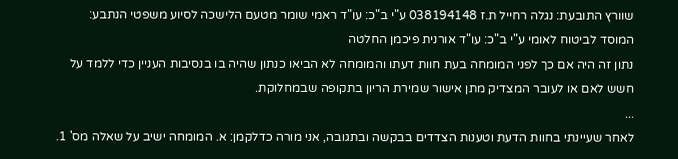שוורץ התובעת: נגלה רחייל ת.ז 038194148 ע"י ב"כ: עו"ד ראמי שומר מטעם הלישכה לסיוע משפטי הנתבע: המוסד לביטוח לאומי ע"י ב"כ: עו"ד אורנית פיכמן החלטה
נתון זה היה אם כך לפני המומחה בעת חוות דעתו והמומחה לא הביאו כנתון שהיה בו בנסיבות העניין כדי ללמד על חשש לאם או לעובר המצדיק מתן אישור שמירת הריון בתקופה שבמחלוקת.
...
לאחר שעיינתי בחוות הדעת וטענות הצדדים בבקשה ובתגובה, אני מורה כדלקמן: א. המומחה ישיב על שאלה מס' 1.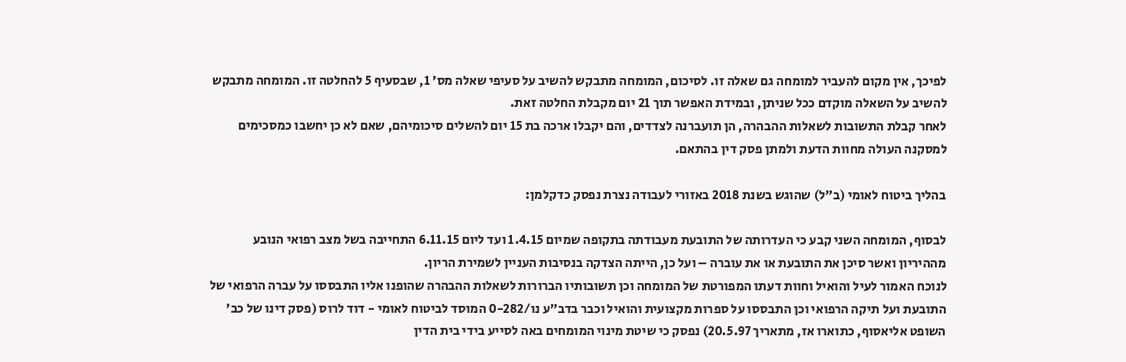לפיכך, אין מקום להעביר למומחה גם שאלה זו. לסיכום, המומחה מתבקש להשיב על סעיפי שאלה מס' 1, שבסעיף 5 להחלטה זו. המומחה מתבקש להשיב על השאלה מוקדם ככל שניתן, ובמידת האפשר תוך 21 יום מקבלת החלטה זאת.
לאחר קבלת התשובות לשאלות ההבהרה, הן תועברנה לצדדים, והם יקבלו ארכה בת 15 יום להשלים סיכומיהם, שאם לא כן יחשבו כמסכימים למסקנה העולה מחוות הדעת ולמתן פסק דין בהתאם.

בהליך ביטוח לאומי (ב"ל) שהוגש בשנת 2018 באזורי לעבודה נצרת נפסק כדקלמן:

לבסוף, המומחה השני קבע כי העדרותה של התובעת מעבודתה בתקופה שמיום 1.4.15 ועד ליום 6.11.15 התחייבה בשל מצב רפואי הנובע מההיריון ואשר סיכן את התובעת או את עוברה – ועל כן, הייתה הצדקה בנסיבות העניין לשמירת הריון.
לנוכח האמור לעיל והואיל וחוות דעתו המפורטת של המומחה וכן תשובותיו הברורות לשאלות ההבהרה שהופנו אליו התבססו על עברה הרפואי של התובעת ועל תיקה הרפואי וכן התבססו על ספרות מקצועית והואיל וכבר בדב"ע נו/0-282 המוסד לביטוח לאומי - דוד לרוס (פסק דינו של כב' השופט אליאסוף, כתוארו אז, מתאריך 20.5.97) נפסק כי שיטת מינוי המומחים באה לסייע בידי בית הדין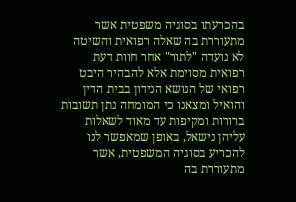בהכרעתו בסוגיה משפטית אשר מתעוררת בה שאלה רפואית והשיטה לא נועדה "לתור" אחר חוות דעת רפואית מסוימת אלא להבהיר היבט רפואי של הנושא הנידון בבית הדין והואיל ומצאנו כי המומחה נתן תשובות ברורות ומקיפות עד מאוד לשאלות עליהן נישאל, באופן שמאפשר לנו להכריע בסוגיה המשפטית, אשר מתעוררת בה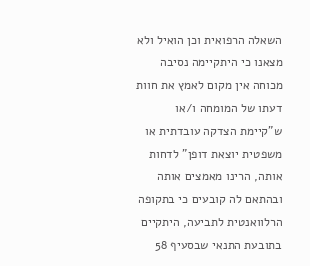השאלה הרפואית וכן הואיל ולא מצאנו כי היתקיימה נסיבה מכוחה אין מקום לאמץ את חוות דעתו של המומחה ו/או ש"קיימת הצדקה עובדתית או משפטית יוצאת דופן" לדחות אותה, הרינו מאמצים אותה ובהתאם לה קובעים כי בתקופה הרלוואנטית לתביעה, היתקיים בתובעת התנאי שבסעיף 58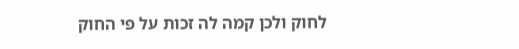לחוק ולכן קמה לה זכות על פי החוק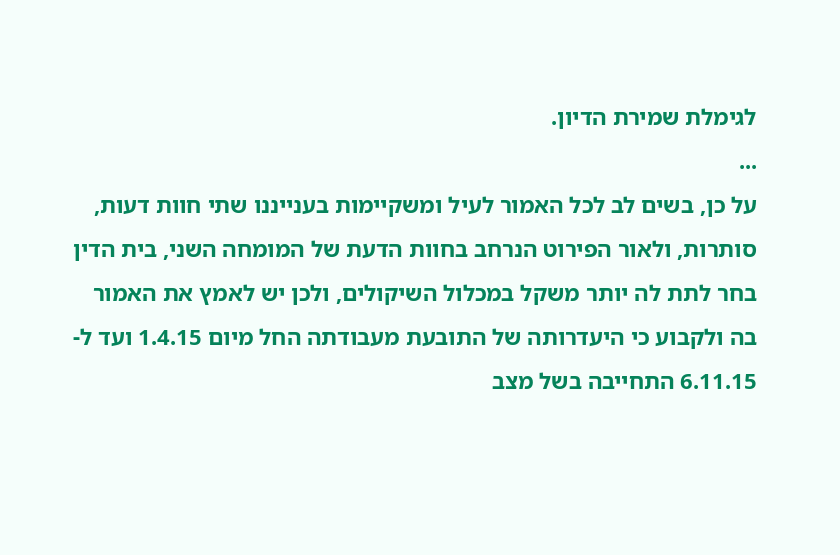לגימלת שמירת הדיון.
...
על כן, בשים לב לכל האמור לעיל ומשקיימות בענייננו שתי חוות דעות, סותרות, ולאור הפירוט הנרחב בחוות הדעת של המומחה השני, בית הדין בחר לתת לה יותר משקל במכלול השיקולים, ולכן יש לאמץ את האמור בה ולקבוע כי היעדרותה של התובעת מעבודתה החל מיום 1.4.15 ועד ל- 6.11.15 התחייבה בשל מצב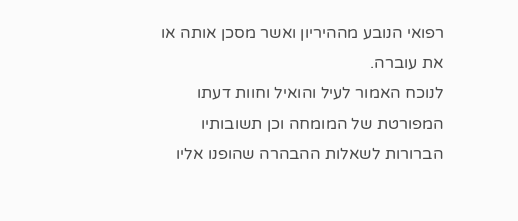רפואי הנובע מההיריון ואשר מסכן אותה או את עוברה.
לנוכח האמור לעיל והואיל וחוות דעתו המפורטת של המומחה וכן תשובותיו הברורות לשאלות ההבהרה שהופנו אליו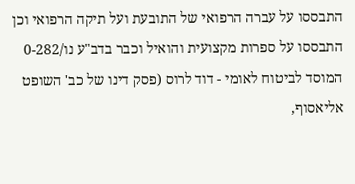התבססו על עברה הרפואי של התובעת ועל תיקה הרפואי וכן התבססו על ספרות מקצועית והואיל וכבר בדב"ע נו/0-282 המוסד לביטוח לאומי - דוד לרוס (פסק דינו של כב' השופט אליאסוף,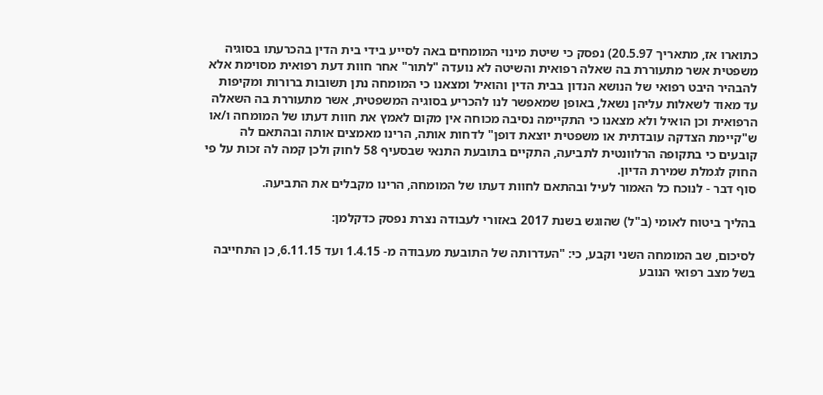כתוארו אז, מתאריך 20.5.97) נפסק כי שיטת מינוי המומחים באה לסייע בידי בית הדין בהכרעתו בסוגיה משפטית אשר מתעוררת בה שאלה רפואית והשיטה לא נועדה "לתור" אחר חוות דעת רפואית מסוימת אלא להבהיר היבט רפואי של הנושא הנדון בבית הדין והואיל ומצאנו כי המומחה נתן תשובות ברורות ומקיפות עד מאוד לשאלות עליהן נשאל, באופן שמאפשר לנו להכריע בסוגיה המשפטית, אשר מתעוררת בה השאלה הרפואית וכן הואיל ולא מצאנו כי התקיימה נסיבה מכוחה אין מקום לאמץ את חוות דעתו של המומחה ו/או ש"קיימת הצדקה עובדתית או משפטית יוצאת דופן" לדחות אותה, הרינו מאמצים אותה ובהתאם לה קובעים כי בתקופה הרלוונטית לתביעה, התקיים בתובעת התנאי שבסעיף 58 לחוק ולכן קמה לה זכות על פי החוק לגמלת שמירת הדיון.
סוף דבר - לנוכח כל האמור לעיל ובהתאם לחוות דעתו של המומחה, הרינו מקבלים את התביעה.

בהליך ביטוח לאומי (ב"ל) שהוגש בשנת 2017 באזורי לעבודה נצרת נפסק כדקלמן:

לסיכום, שב המומחה השני וקבע, כי: "העדרותה של התובעת מעבודה מ- 1.4.15 ועד 6.11.15, כן התחייבה בשל מצב רפואי הנובע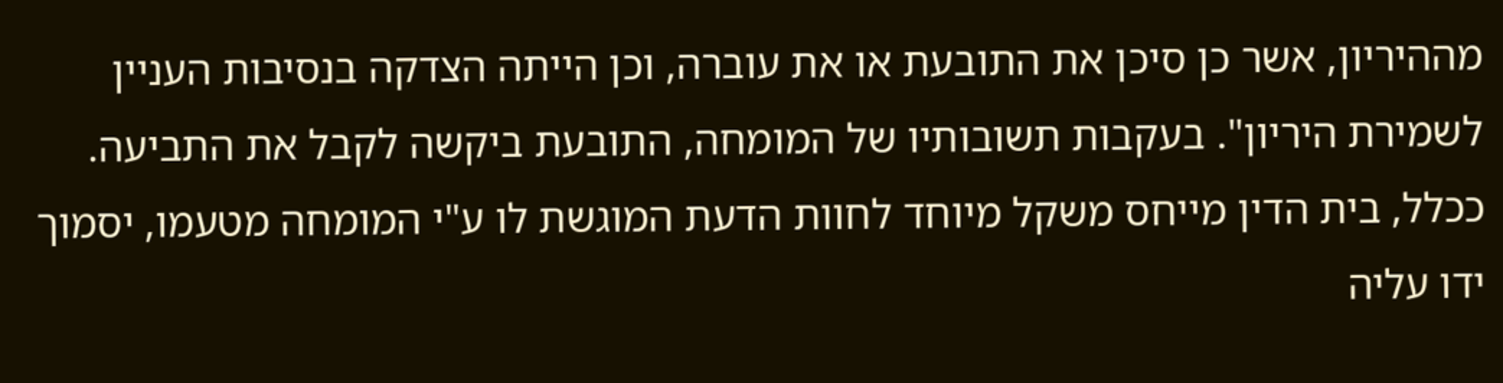מההיריון, אשר כן סיכן את התובעת או את עוברה, וכן הייתה הצדקה בנסיבות העניין לשמירת היריון". בעקבות תשובותיו של המומחה, התובעת ביקשה לקבל את התביעה.
ככלל, בית הדין מייחס משקל מיוחד לחוות הדעת המוגשת לו ע"י המומחה מטעמו, יסמוך ידו עליה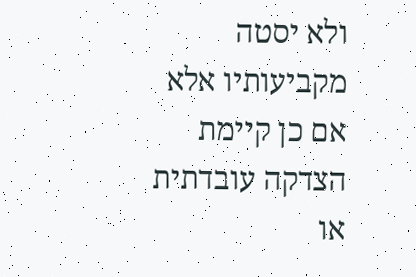ולא יסטה מקביעותיו אלא אם כן קיימת הצדקה עובדתית או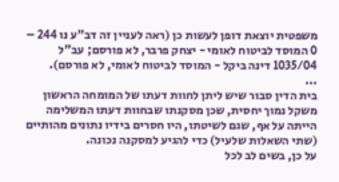משפטית יוצאת דופן לעשות כן (ראה לעניין זה דב"ע נו 244 – 0 המוסד לביטוח לאומי - יצחק פרבר, לא פורסם; עב"ל 1035/04 דינה ביקל - המוסד לביטוח לאומי, לא פורסם).
...
בית הדין סבור שיש ליתן לחוות דעתו של המומחה הראשון משקל נמוך יחסית, שכן מסקנתו שבחוות דעתו המשלימה הייתה על אף, שגם לשיטתו, היו חסרים בידיו נתונים מהותיים (שתי השאלות שלעיל) כדי להגיע למסקנה נכונה.
על כן, בשים לב לכל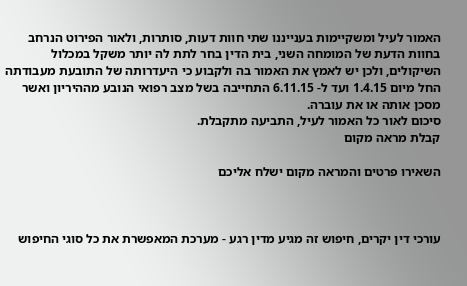האמור לעיל ומשקיימות בענייננו שתי חוות דעות, סותרות, ולאור הפירוט הנרחב בחוות הדעת של המומחה השני, בית הדין בחר לתת לה יותר משקל במכלול השיקולים, ולכן יש לאמץ את האמור בה ולקבוע כי היעדרותה של התובעת מעבודתה החל מיום 1.4.15 ועד ל- 6.11.15 התחייבה בשל מצב רפואי הנובע מההיריון ואשר מסכן אותה או את עוברה.
סיכום לאור כל האמור לעיל, התביעה מתקבלת.
קבלת מראה מקום

השאירו פרטים והמראה מקום ישלח אליכם



עורכי דין יקרים, חיפוש זה מגיע מדין רגע - מערכת המאפשרת את כל סוגי החיפוש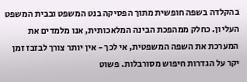בהקלדה בשפה חופשית מתוך הפסיקה בנט המשפט ובבית המשפט העליון. כחלק ממהפכת הבינה המלאכותית, אנו מלמדים את המערכת את השפה המשפטית, אי לכך - אין יותר צורך לבזבז זמן יקר על הגדרות חיפוש מסורבלות. פשוט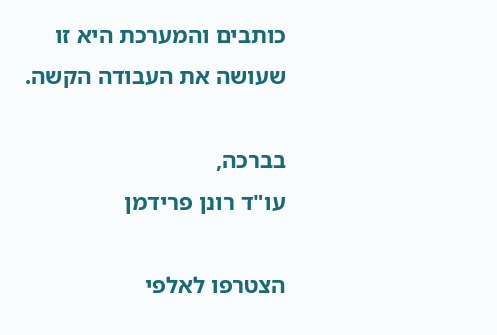כותבים והמערכת היא זו שעושה את העבודה הקשה.

בברכה,
עו"ד רונן פרידמן

הצטרפו לאלפי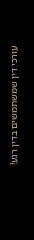עורכי דין שמשתמשים בדין רגע!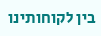בין לקוחותינו